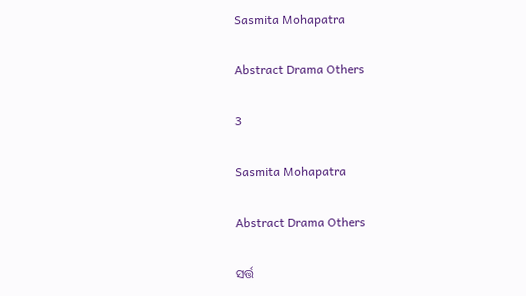Sasmita Mohapatra

Abstract Drama Others

3

Sasmita Mohapatra

Abstract Drama Others

ସର୍ତ୍ତ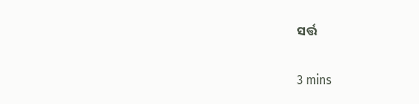ସର୍ତ୍ତ

3 mins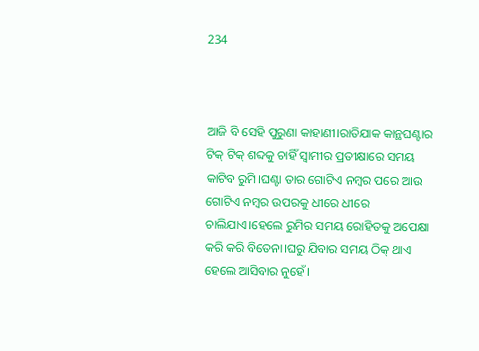234



ଆଜି ବି ସେହି ପୁରୁଣା କାହାଣୀ।ରାତିଯାକ କାନ୍ଥଘଣ୍ଟାର ଟିକ୍ ଟିକ୍ ଶବ୍ଦକୁ ଚାହିଁ ସ୍ବାମୀର ପ୍ରତୀକ୍ଷାରେ ସମୟ କାଟିବ ରୁମି।ଘଣ୍ଟା ତାର ଗୋଟିଏ ନମ୍ବର ପରେ ଆଉ ଗୋଟିଏ ନମ୍ବର ଉପରକୁ ଧୀରେ ଧୀରେ ଚାଲିଯାଏ।ହେଲେ ରୁମିର ସମୟ ରୋହିତକୁ ଅପେକ୍ଷା କରି କରି ବିତେନା।ଘରୁ ଯିବାର ସମୟ ଠିକ୍ ଥାଏ ହେଲେ ଆସିବାର ନୁହେଁ।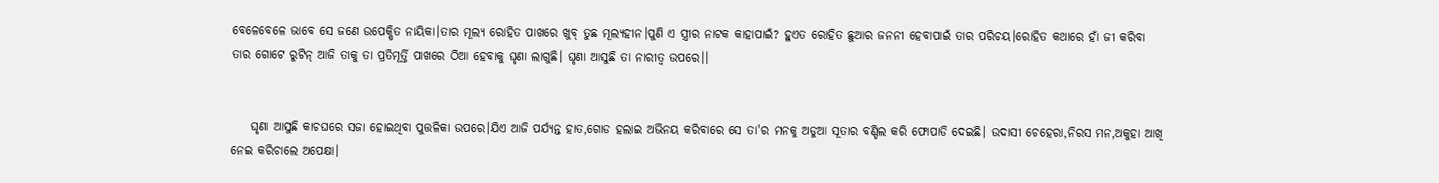ବେଳେବେଳେ ଭାବେ ସେ ଜଣେ ଉପେକ୍ଷିତ ନାୟିକା।ତାର ମୂଲ୍ୟ ରୋହିତ ପାଖରେ ଖୁବ୍ ତୁଛ ମୂଲ୍ୟହୀନ।ପୁଣି ଏ ସ୍ତ୍ରୀର ନାଟକ କାହାପାଇଁ? ହୁଏତ ରୋହିତ ଛୁଆର ଜନନୀ ହେବାପାଇଁ ତାର ପରିଚୟ।ରୋହିତ କଥାରେ ହାଁ ଜୀ କରିବା ତାର ଗୋଟେ ରୁଟିନ୍ ଆଜି ତାକୁ ତା ପ୍ରତିମୂର୍ତ୍ତି ପାଖରେ ଠିଆ ହେବାକୁ ଘୃଣା ଲାଗୁଛି। ଘୃଣା ଆସୁଛି ତା ନାରୀତ୍ବ ଉପରେ।।


    ଘୃଣା ଆସୁଛି କାଚଘରେ ସଜା ହୋଇଥିବା ପୁତ୍ତଳିକା ଉପରେ।ଯିଏ ଆଜି ପର୍ଯ୍ୟନ୍ତ ହାତ,ଗୋଡ ହଲାଇ ଅଭିନୟ କରିବାରେ ସେ ତା'ର ମନକୁ ଅଡୁଆ ସୂତାର ବଣ୍ଡିଲ କରି ଫୋପାଡି ଦେଇଛି। ଉଦାସୀ ଚେହେରା,ନିରସ ମନ,ଅକୁହା ଆଖି ନେଇ କରିଚାଲେ ଅପେକ୍ଷା।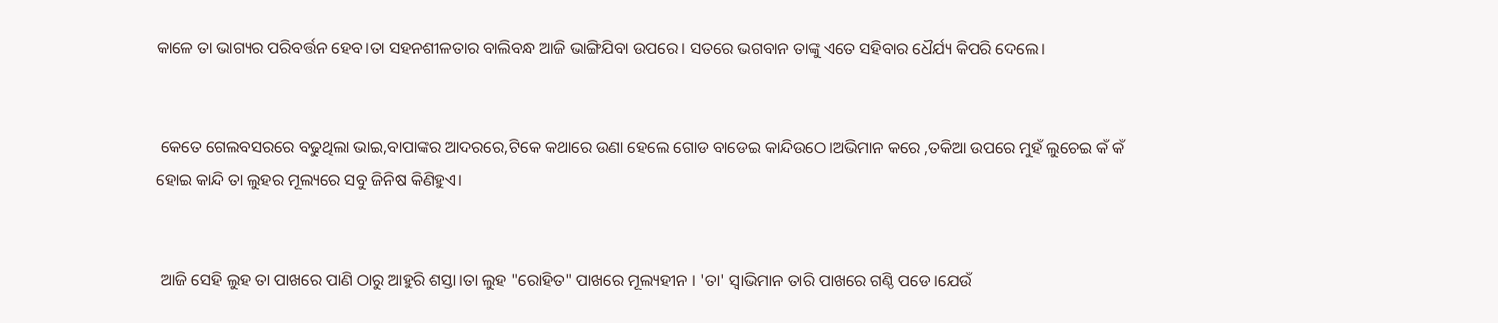କାଳେ ତା ଭାଗ୍ୟର ପରିବର୍ତ୍ତନ ହେବ।ତା ସହନଶୀଳତାର ବାଲିବନ୍ଧ ଆଜି ଭାଙ୍ଗିଯିବା ଉପରେ। ସତରେ ଭଗବାନ ତାଙ୍କୁ ଏତେ ସହିବାର ଧୈର୍ଯ୍ୟ କିପରି ଦେଲେ।


 କେତେ ଗେଲବସରରେ ବଢୁଥିଲା ଭାଇ,ବାପାଙ୍କର ଆଦରରେ,ଟିକେ କଥାରେ ଉଣା ହେଲେ ଗୋଡ ବାଡେଇ କାନ୍ଦିଉଠେ।ଅଭିମାନ କରେ ,ତକିଆ ଉପରେ ମୁହଁ ଲୁଚେଇ କଁ କଁ ହୋଇ କାନ୍ଦି ତା ଲୁହର ମୂଲ୍ୟରେ ସବୁ ଜିନିଷ କିଣିହୁଏ।


 ଆଜି ସେହି ଲୁହ ତା ପାଖରେ ପାଣି ଠାରୁ ଆହୁରି ଶସ୍ତା।ତା ଲୁହ "ରୋହିତ" ପାଖରେ ମୂଲ୍ୟହୀନ । 'ତା' ସ୍ବାଭିମାନ ତାରି ପାଖରେ ଗଣ୍ଠି ପଡେ।ଯେଉଁ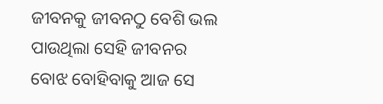ଜୀବନକୁ ଜୀବନଠୁ ବେଶି ଭଲ ପାଉଥିଲା ସେହି ଜୀବନର ବୋଝ ବୋହିବାକୁ ଆଜ ସେ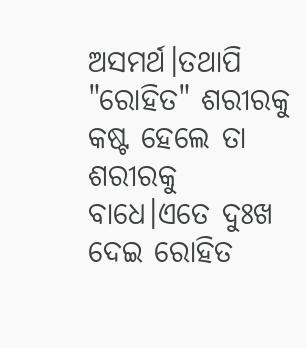ଅସମର୍ଥ।ତଥାପି "ରୋହିତ" ଶରୀରକୁ କଷ୍ଟ ହେଲେ ତା ଶରୀରକୁ ବାଧେ।ଏତେ ଦୁଃଖ ଦେଇ ରୋହିତ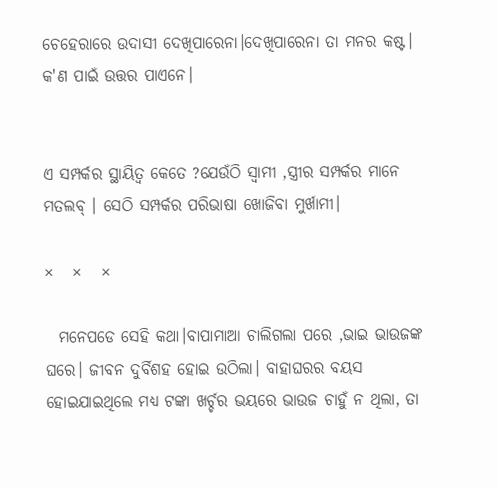ଚେହେରାରେ ଉଦାସୀ ଦେଖିପାରେନା।ଦେଖିପାରେନା ତା ମନର କଷ୍ଟ। କ'ଣ ପାଇଁ ଉତ୍ତର ପାଏନେ।


ଏ ସମ୍ପର୍କର ସ୍ଥାୟିତ୍ବ କେତେ ?ଯେଉଁଠି ସ୍ବାମୀ ,ସ୍ତ୍ରୀର ସମ୍ପର୍କର ମାନେ ମତଲବ୍ । ସେଠି ସମ୍ପର୍କର ପରିଭାଷା ଖୋଜିବା ମୁର୍ଖାମୀ।

×   ×   ×

  ମନେପଡେ ସେହି କଥା।ବାପାମାଆ ଚାଲିଗଲା ପରେ ,ଭାଇ ଭାଉଜଙ୍କ ଘରେ। ଜୀବନ ଦୁର୍ବିଶହ ହୋଇ ଉଠିଲା। ବାହାଘରର ବୟସ ହୋଇଯାଇଥିଲେ ମଧ୍ୟ ଟଙ୍କା ଖର୍ଚ୍ଚର ଭୟରେ ଭାଉଜ ଚାହୁଁ ନ ଥିଲା, ତା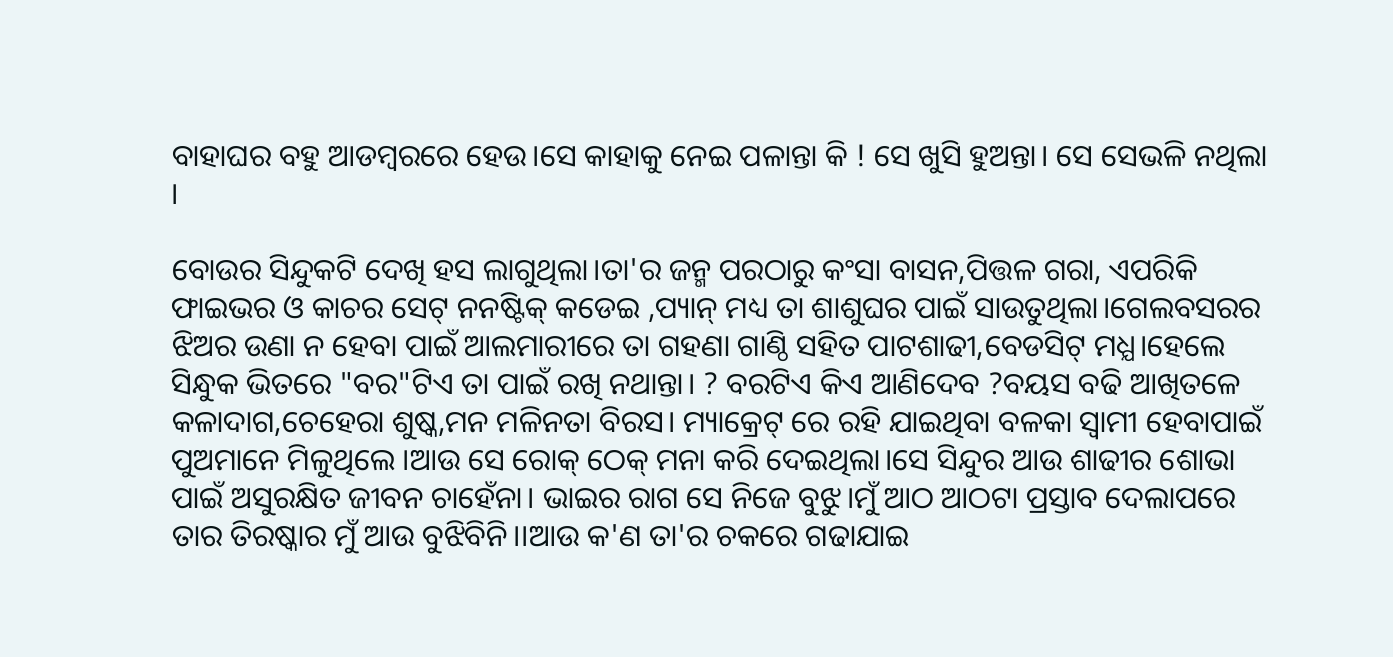ବାହାଘର ବହୁ ଆଡମ୍ବରରେ ହେଉ।ସେ କାହାକୁ ନେଇ ପଳାନ୍ତା କି ! ସେ ଖୁସି ହୁଅନ୍ତା। ସେ ସେଭଳି ନଥିଲା ।

ବୋଉର ସିନ୍ଦୁକଟି ଦେଖି ହସ ଲାଗୁଥିଲା।ତା'ର ଜନ୍ମ ପରଠାରୁ କଂସା ବାସନ,ପିତ୍ତଳ ଗରା, ଏପରିକି ଫାଇଭର ଓ କାଚର ସେଟ୍ ନନଷ୍ଟିକ୍ କଡେଇ ,ପ୍ୟାନ୍ ମଧ୍ୟ ତା ଶାଶୁଘର ପାଇଁ ସାଉତୁଥିଲା।ଗେଲବସରର ଝିଅର ଉଣା ନ ହେବା ପାଇଁ ଆଲମାରୀରେ ତା ଗହଣା ଗାଣ୍ଠି ସହିତ ପାଟଶାଢୀ,ବେଡସିଟ୍ ମଧ୍ଯ।ହେଲେ ସିନ୍ଧୁକ ଭିତରେ "ବର"ଟିଏ ତା ପାଇଁ ରଖି ନଥାନ୍ତା। ? ବରଟିଏ କିଏ ଆଣିଦେବ ?ବୟସ ବଢି ଆଖିତଳେ କଳାଦାଗ,ଚେହେରା ଶୁଷ୍କ,ମନ ମଳିନତା ବିରସ। ମ୍ୟାକ୍ରେଟ୍ ରେ ରହି ଯାଇଥିବା ବଳକା ସ୍ବାମୀ ହେବାପାଇଁ ପୁଅମାନେ ମିଳୁଥିଲେ ।ଆଉ ସେ ରୋକ୍ ଠେକ୍ ମନା କରି ଦେଇଥିଲା।ସେ ସିନ୍ଦୁର ଆଉ ଶାଢୀର ଶୋଭା ପାଇଁ ଅସୁରକ୍ଷିତ ଜୀବନ ଚାହେଁନା। ଭାଇର ରାଗ ସେ ନିଜେ ବୁଝୁ।ମୁଁ ଆଠ ଆଠଟା ପ୍ରସ୍ତାବ ଦେଲାପରେ ତାର ତିରଷ୍କାର ମୁଁ ଆଉ ବୁଝିବିନି।।ଆଉ କ'ଣ ତା'ର ଚକରେ ଗଢାଯାଇ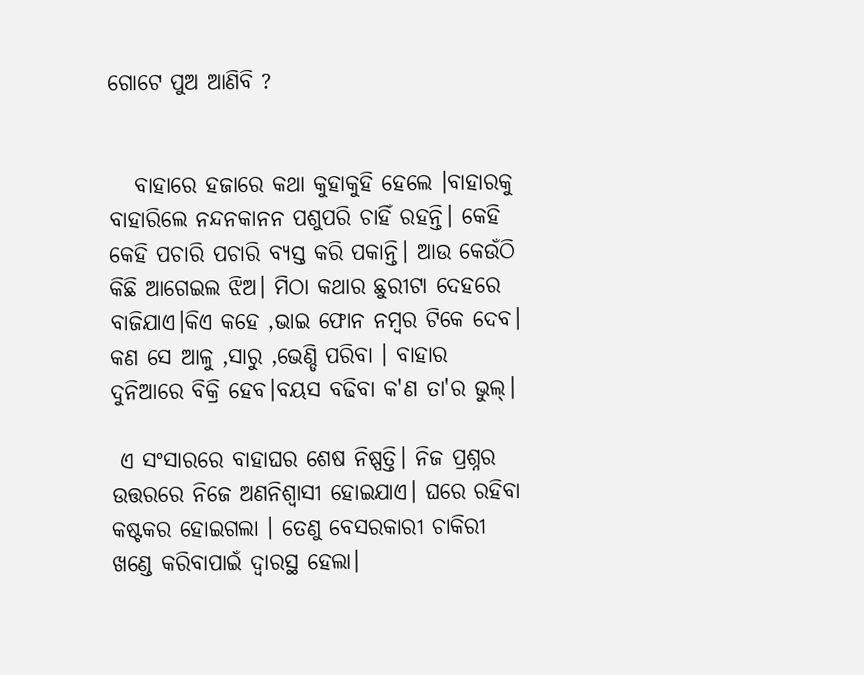ଗୋଟେ ପୁଅ ଆଣିବି ?


   ବାହାରେ ହଜାରେ କଥା କୁହାକୁହି ହେଲେ ।ବାହାରକୁ ବାହାରିଲେ ନନ୍ଦନକାନନ ପଶୁପରି ଚାହିଁ ରହନ୍ତି। କେହି କେହି ପଚାରି ପଚାରି ବ୍ୟସ୍ତ କରି ପକାନ୍ତି। ଆଉ କେଉଁଠି କିଛି ଆଗେଇଲ ଝିଅ। ମିଠା କଥାର ଛୁରୀଟା ଦେହରେ ବାଜିଯାଏ।କିଏ କହେ ,ଭାଇ ଫୋନ ନମ୍ବର ଟିକେ ଦେବ। କଣ ସେ ଆଳୁ ,ସାରୁ ,ଭେଣ୍ଡି ପରିବା । ବାହାର ଦୁନିଆରେ ବିକ୍ରି ହେବ।ବୟସ ବଢିବା କ'ଣ ତା'ର ଭୁଲ୍।

 ଏ ସଂସାରରେ ବାହାଘର ଶେଷ ନିଷ୍ପତ୍ତି। ନିଜ ପ୍ରଶ୍ନର ଉତ୍ତରରେ ନିଜେ ଅଣନିଶ୍ବାସୀ ହୋଇଯାଏ। ଘରେ ରହିବା କଷ୍ଟକର ହୋଇଗଲା । ତେଣୁ ବେସରକାରୀ ଚାକିରୀ ଖଣ୍ଡେ କରିବାପାଇଁ ଦ୍ବାରସ୍ଥ ହେଲା।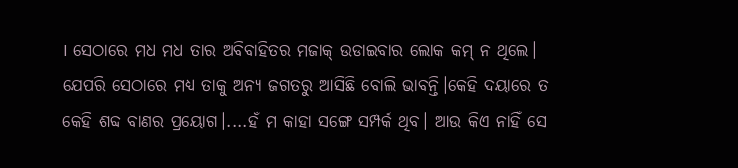। ସେଠାରେ ମଧ ମଧ ତାର ଅବିବାହିତର ମଜାକ୍ ଉଡାଇବାର ଲୋକ କମ୍ ନ ଥିଲେ। ଯେପରି ସେଠାରେ ମଧ୍ୟ ତାକୁ ଅନ୍ୟ ଜଗତରୁ ଆସିଛି ବୋଲି ଭାବନ୍ତି।କେହି ଦୟାରେ ତ କେହି ଶବ୍ଦ ବାଣର ପ୍ରୟୋଗ।....ହଁ ମ କାହା ସଙ୍ଗେ ସମ୍ପର୍କ ଥିବ। ଆଉ କିଏ ନାହିଁ ସେ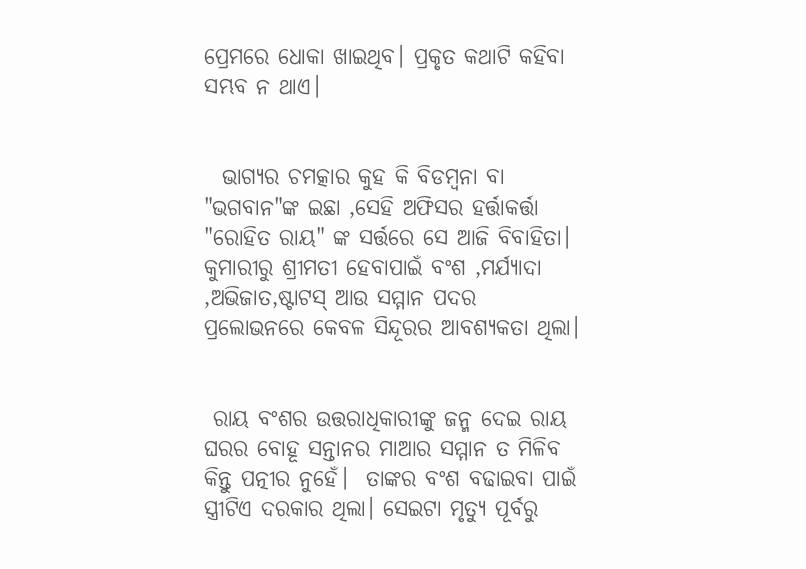ପ୍ରେମରେ ଧୋକା ଖାଇଥିବ। ପ୍ରକୃତ କଥାଟି କହିବା ସମ୍ଭବ ନ ଥାଏ।


  ଭାଗ୍ୟର ଚମତ୍କାର କୁହ କି ବିଡମ୍ବନା ବା "ଭଗବାନ"ଙ୍କ ଇଛା ,ସେହି ଅଫିସର ହର୍ତ୍ତାକର୍ତ୍ତା "ରୋହିତ ରାୟ" ଙ୍କ ସର୍ତ୍ତରେ ସେ ଆଜି ବିବାହିତା। କୁମାରୀରୁ ଶ୍ରୀମତୀ ହେବାପାଇଁ ବଂଶ ,ମର୍ଯ୍ୟାଦା ,ଅଭିଜାତ,ଷ୍ଟାଟସ୍ ଆଉ ସମ୍ମାନ ପଦର ପ୍ରଲୋଭନରେ କେବଳ ସିନ୍ଦୂରର ଆବଶ୍ୟକତା ଥିଲା।


 ରାୟ ବଂଶର ଉତ୍ତରାଧିକାରୀଙ୍କୁ ଜନ୍ମ ଦେଇ ରାୟ ଘରର ବୋହୂ ସନ୍ତାନର ମାଆର ସମ୍ମାନ ତ ମିଳିବ କିନ୍ତୁ ପତ୍ନୀର ନୁହେଁ।  ତାଙ୍କର ବଂଶ ବଢାଇବା ପାଇଁ ସ୍ତ୍ରୀଟିଏ ଦରକାର ଥିଲା। ସେଇଟା ମୃତ୍ୟୁ ପୂର୍ବରୁ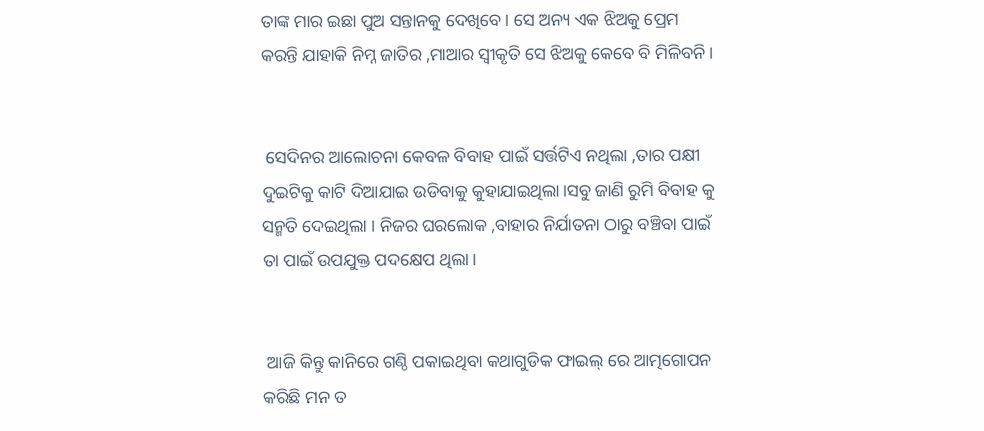ତାଙ୍କ ମାର ଇଛା ପୁଅ ସନ୍ତାନକୁ ଦେଖିବେ। ସେ ଅନ୍ୟ ଏକ ଝିଅକୁ ପ୍ରେମ କରନ୍ତି ଯାହାକି ନିମ୍ନ ଜାତିର ,ମାଆର ସ୍ବୀକୃତି ସେ ଝିଅକୁ କେବେ ବି ମିଳିବନି।


 ସେଦିନର ଆଲୋଚନା କେବଳ ବିବାହ ପାଇଁ ସର୍ତ୍ତଟିଏ ନଥିଲା ,ତାର ପକ୍ଷୀ ଦୁଇଟିକୁ କାଟି ଦିଆଯାଇ ଉଡିବାକୁ କୁହାଯାଇଥିଲା।ସବୁ ଜାଣି ରୁମି ବିବାହ କୁ ସନ୍ମତି ଦେଇଥିଲା । ନିଜର ଘରଲୋକ ,ବାହାର ନିର୍ଯାତନା ଠାରୁ ବଞ୍ଚିବା ପାଇଁ ତା ପାଇଁ ଉପଯୁକ୍ତ ପଦକ୍ଷେପ ଥିଲା।


 ଆଜି କିନ୍ତୁ କାନିରେ ଗଣ୍ଠି ପକାଇଥିବା କଥାଗୁଡିକ ଫାଇଲ୍ ରେ ଆତ୍ମଗୋପନ କରିଛି ମନ ତ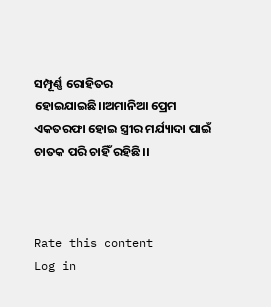ସମ୍ପୂର୍ଣ୍ଣ ରୋହିତର ହୋଇଯାଇଛି।।ଅମାନିଆ ପ୍ରେମ ଏକତରଫା ହୋଇ ସ୍ତ୍ରୀର ମର୍ଯ୍ୟାଦା ପାଇଁ ଚାତକ ପରି ଚାହିଁ ରହିଛି।।



Rate this content
Log in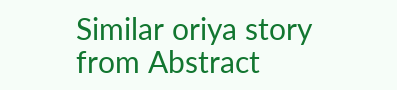Similar oriya story from Abstract